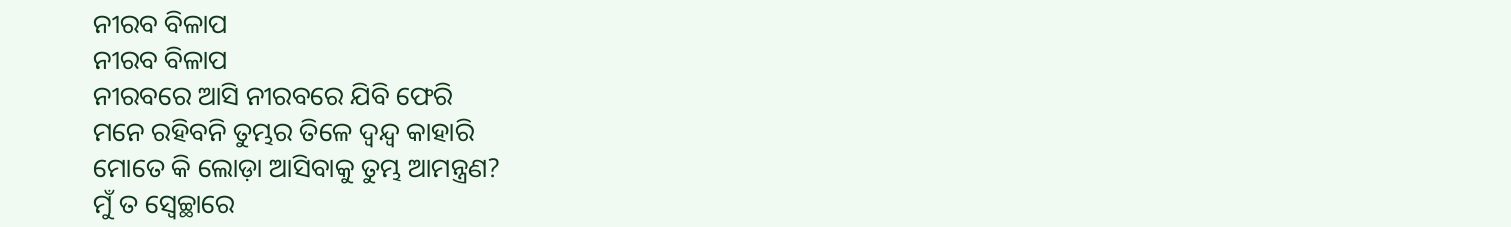ନୀରବ ବିଳାପ
ନୀରବ ବିଳାପ
ନୀରବରେ ଆସି ନୀରବରେ ଯିବି ଫେରି
ମନେ ରହିବନି ତୁମ୍ଭର ତିଳେ ଦ୍ଵନ୍ଦ୍ୱ କାହାରି
ମୋତେ କି ଲୋଡ଼ା ଆସିବାକୁ ତୁମ୍ଭ ଆମନ୍ତ୍ରଣ?
ମୁଁ ତ ସ୍ୱେଚ୍ଛାରେ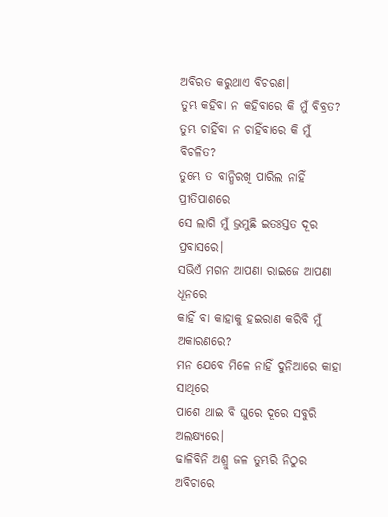ଅବିରତ କରୁଥାଏ ବିଚରଣ।
ତୁମ୍ଭ କହିବା ନ କହିବାରେ କି ମୁଁ ବିବ୍ରତ?
ତୁମ୍ଭ ଚାହିଁବା ନ ଚାହିଁବାରେ କି ମୁଁ ବିଚଳିତ?
ତୁମ୍ଭେ ତ ବାନ୍ଧିରଖି ପାରିଲ ନାହିଁ ପ୍ରୀତିପାଶରେ
ସେ ଲାଗି ମୁଁ ଭ୍ରମୁଛି ଇତଃସ୍ତତ ଦୂର ପ୍ରବାସରେ।
ସଭିଏଁ ମଗନ ଆପଣା ରାଇଜେ ଆପଣା ଧୂନରେ
କାହିଁ ବା କାହାକୁ ହଇରାଣ କରିବି ମୁଁ ଅକାରଣରେ?
ମନ ଯେବେ ମିଳେ ନାହିଁ ଦୁନିଆରେ କାହା ସାଥିରେ
ପାଶେ ଥାଇ ବି ଘୁରେ ଦୂରେ ସବୁରି ଅଲକ୍ଷ୍ୟରେ।
ଢାଳିବିନି ଅଶ୍ରୁ ଜଳ ତୁମ୍ଭରି ନିଠୁର ଅବିଚାରେ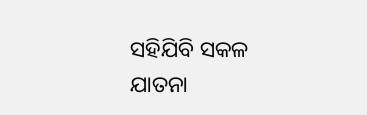ସହିଯିବି ସକଳ ଯାତନା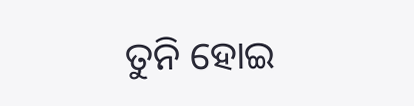ତୁନି ହୋଇ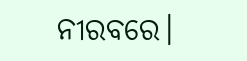ନୀରବରେ।